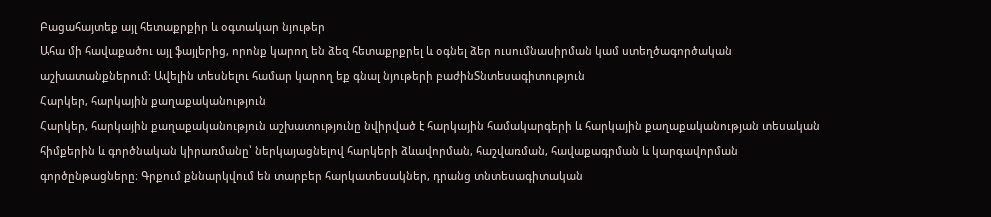Բացահայտեք այլ հետաքրքիր և օգտակար նյութեր
Ահա մի հավաքածու այլ ֆայլերից, որոնք կարող են ձեզ հետաքրքրել և օգնել ձեր ուսումնասիրման կամ ստեղծագործական աշխատանքներում: Ավելին տեսնելու համար կարող եք գնալ նյութերի բաժինՏնտեսագիտություն
Հարկեր, հարկային քաղաքականություն
Հարկեր, հարկային քաղաքականություն աշխատությունը նվիրված է հարկային համակարգերի և հարկային քաղաքականության տեսական հիմքերին և գործնական կիրառմանը՝ ներկայացնելով հարկերի ձևավորման, հաշվառման, հավաքագրման և կարգավորման գործընթացները։ Գրքում քննարկվում են տարբեր հարկատեսակներ, դրանց տնտեսագիտական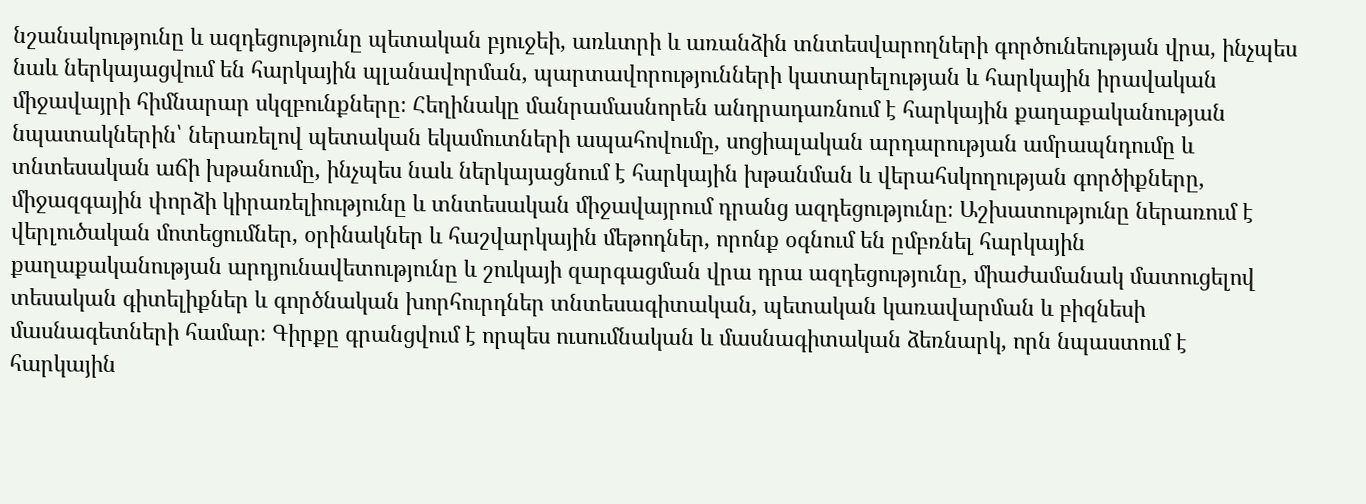նշանակությունը և ազդեցությունը պետական բյուջեի, առևտրի և առանձին տնտեսվարողների գործունեության վրա, ինչպես նաև ներկայացվում են հարկային պլանավորման, պարտավորությունների կատարելության և հարկային իրավական միջավայրի հիմնարար սկզբունքները։ Հեղինակը մանրամասնորեն անդրադառնում է հարկային քաղաքականության նպատակներին՝ ներառելով պետական եկամուտների ապահովումը, սոցիալական արդարության ամրապնդումը և տնտեսական աճի խթանումը, ինչպես նաև ներկայացնում է հարկային խթանման և վերահսկողության գործիքները, միջազգային փորձի կիրառելիությունը և տնտեսական միջավայրում դրանց ազդեցությունը։ Աշխատությունը ներառում է վերլուծական մոտեցումներ, օրինակներ և հաշվարկային մեթոդներ, որոնք օգնում են ըմբռնել հարկային քաղաքականության արդյունավետությունը և շուկայի զարգացման վրա դրա ազդեցությունը, միաժամանակ մատուցելով տեսական գիտելիքներ և գործնական խորհուրդներ տնտեսագիտական, պետական կառավարման և բիզնեսի մասնագետների համար։ Գիրքը գրանցվում է որպես ուսումնական և մասնագիտական ձեռնարկ, որն նպաստում է հարկային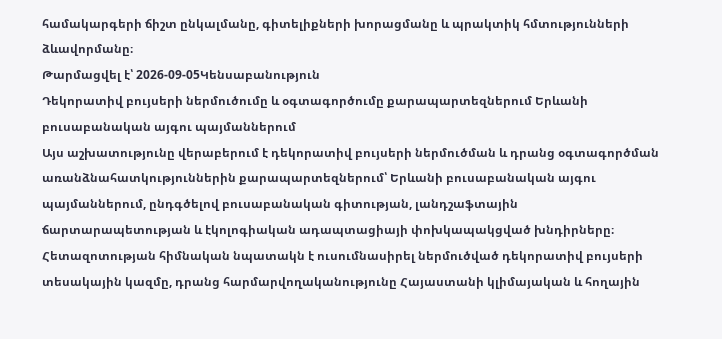համակարգերի ճիշտ ընկալմանը, գիտելիքների խորացմանը և պրակտիկ հմտությունների ձևավորմանը։
Թարմացվել է՝ 2026-09-05Կենսաբանություն
Դեկորատիվ բույսերի ներմուծումը և օգտագործումը քարապարտեզներում Երևանի բուսաբանական այգու պայմաններում
Այս աշխատությունը վերաբերում է դեկորատիվ բույսերի ներմուծման և դրանց օգտագործման առանձնահատկություններին քարապարտեզներում՝ Երևանի բուսաբանական այգու պայմաններում, ընդգծելով բուսաբանական գիտության, լանդշաֆտային ճարտարապետության և էկոլոգիական ադապտացիայի փոխկապակցված խնդիրները։ Հետազոտության հիմնական նպատակն է ուսումնասիրել ներմուծված դեկորատիվ բույսերի տեսակային կազմը, դրանց հարմարվողականությունը Հայաստանի կլիմայական և հողային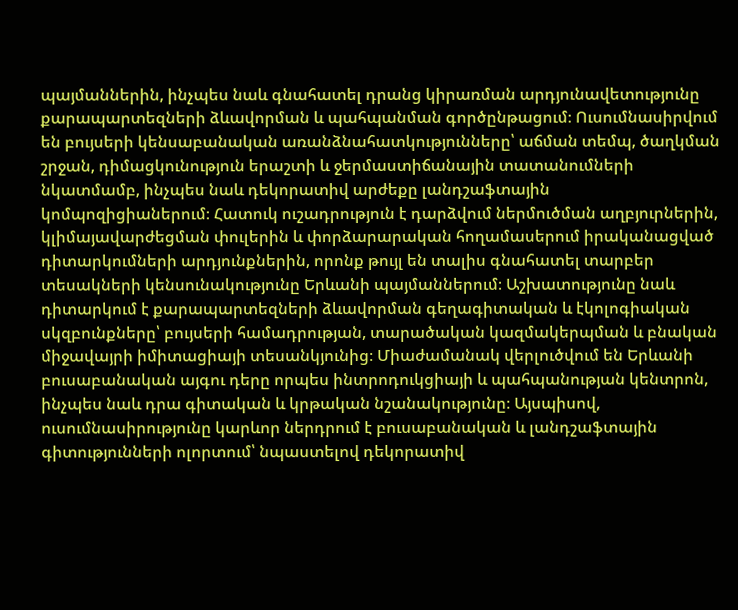պայմաններին, ինչպես նաև գնահատել դրանց կիրառման արդյունավետությունը քարապարտեզների ձևավորման և պահպանման գործընթացում։ Ուսումնասիրվում են բույսերի կենսաբանական առանձնահատկությունները՝ աճման տեմպ, ծաղկման շրջան, դիմացկունություն երաշտի և ջերմաստիճանային տատանումների նկատմամբ, ինչպես նաև դեկորատիվ արժեքը լանդշաֆտային կոմպոզիցիաներում։ Հատուկ ուշադրություն է դարձվում ներմուծման աղբյուրներին, կլիմայավարժեցման փուլերին և փորձարարական հողամասերում իրականացված դիտարկումների արդյունքներին, որոնք թույլ են տալիս գնահատել տարբեր տեսակների կենսունակությունը Երևանի պայմաններում։ Աշխատությունը նաև դիտարկում է քարապարտեզների ձևավորման գեղագիտական և էկոլոգիական սկզբունքները՝ բույսերի համադրության, տարածական կազմակերպման և բնական միջավայրի իմիտացիայի տեսանկյունից։ Միաժամանակ վերլուծվում են Երևանի բուսաբանական այգու դերը որպես ինտրոդուկցիայի և պահպանության կենտրոն, ինչպես նաև դրա գիտական և կրթական նշանակությունը։ Այսպիսով, ուսումնասիրությունը կարևոր ներդրում է բուսաբանական և լանդշաֆտային գիտությունների ոլորտում՝ նպաստելով դեկորատիվ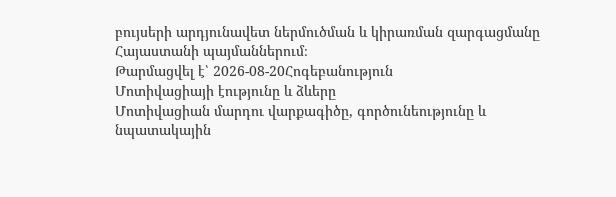բույսերի արդյունավետ ներմուծման և կիրառման զարգացմանը Հայաստանի պայմաններում։
Թարմացվել է՝ 2026-08-20Հոգեբանություն
Մոտիվացիայի էությունը և ձևերը
Մոտիվացիան մարդու վարքագիծը, գործունեությունը և նպատակային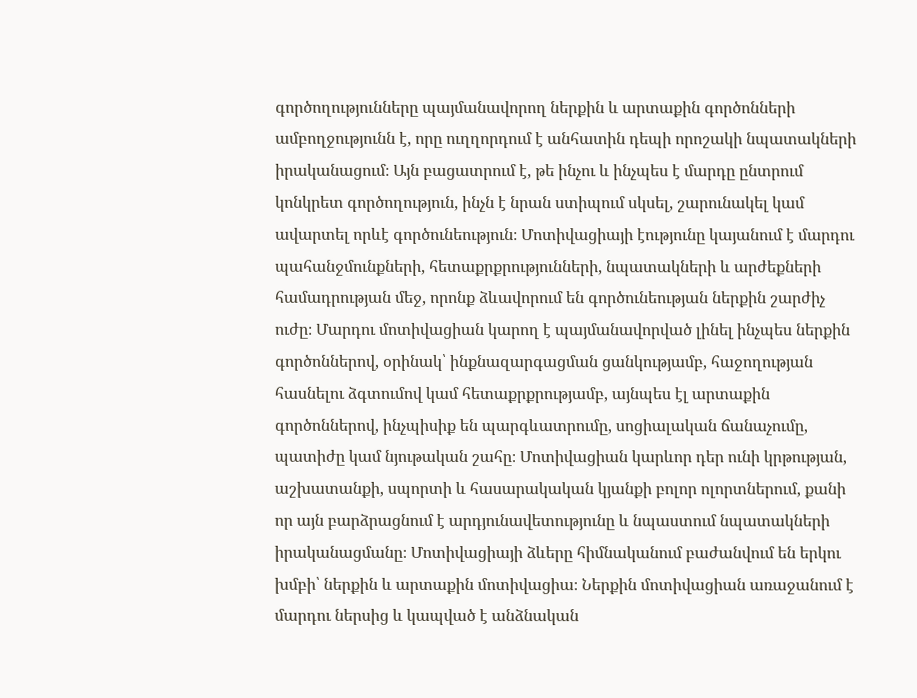գործողությունները պայմանավորող ներքին և արտաքին գործոնների ամբողջությունն է, որը ուղղորդում է անհատին դեպի որոշակի նպատակների իրականացում։ Այն բացատրում է, թե ինչու և ինչպես է մարդը ընտրում կոնկրետ գործողություն, ինչն է նրան ստիպում սկսել, շարունակել կամ ավարտել որևէ գործունեություն։ Մոտիվացիայի էությունը կայանում է մարդու պահանջմունքների, հետաքրքրությունների, նպատակների և արժեքների համադրության մեջ, որոնք ձևավորում են գործունեության ներքին շարժիչ ուժը։ Մարդու մոտիվացիան կարող է պայմանավորված լինել ինչպես ներքին գործոններով, օրինակ՝ ինքնազարգացման ցանկությամբ, հաջողության հասնելու ձգտումով կամ հետաքրքրությամբ, այնպես էլ արտաքին գործոններով, ինչպիսիք են պարգևատրումը, սոցիալական ճանաչումը, պատիժը կամ նյութական շահը։ Մոտիվացիան կարևոր դեր ունի կրթության, աշխատանքի, սպորտի և հասարակական կյանքի բոլոր ոլորտներում, քանի որ այն բարձրացնում է արդյունավետությունը և նպաստում նպատակների իրականացմանը։ Մոտիվացիայի ձևերը հիմնականում բաժանվում են երկու խմբի՝ ներքին և արտաքին մոտիվացիա։ Ներքին մոտիվացիան առաջանում է մարդու ներսից և կապված է անձնական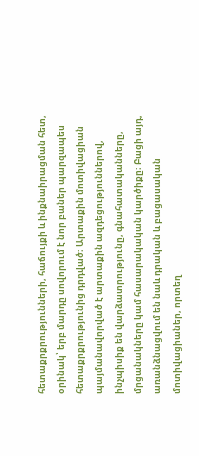հետաքրքրությունների, հաճույքի և ինքնաիրացման հետ, օրինակ՝ երբ մարդը սովորում է նոր բաներ պարզապես հետաքրքրությունից դրդված։ Արտաքին մոտիվացիան պայմանավորված է արտաքին ազդեցություններով, ինչպիսիք են վարձատրությունը, գնահատականները, մրցանակները կամ հասարակական կարծիքը։ Բացի այդ, առանձնացվում են նաև դրական և բացասական մոտիվացիաներ, որտեղ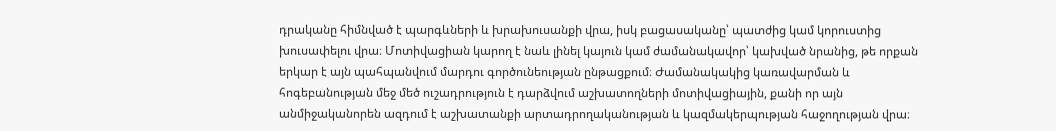դրականը հիմնված է պարգևների և խրախուսանքի վրա, իսկ բացասականը՝ պատժից կամ կորուստից խուսափելու վրա։ Մոտիվացիան կարող է նաև լինել կայուն կամ ժամանակավոր՝ կախված նրանից, թե որքան երկար է այն պահպանվում մարդու գործունեության ընթացքում։ Ժամանակակից կառավարման և հոգեբանության մեջ մեծ ուշադրություն է դարձվում աշխատողների մոտիվացիային, քանի որ այն անմիջականորեն ազդում է աշխատանքի արտադրողականության և կազմակերպության հաջողության վրա։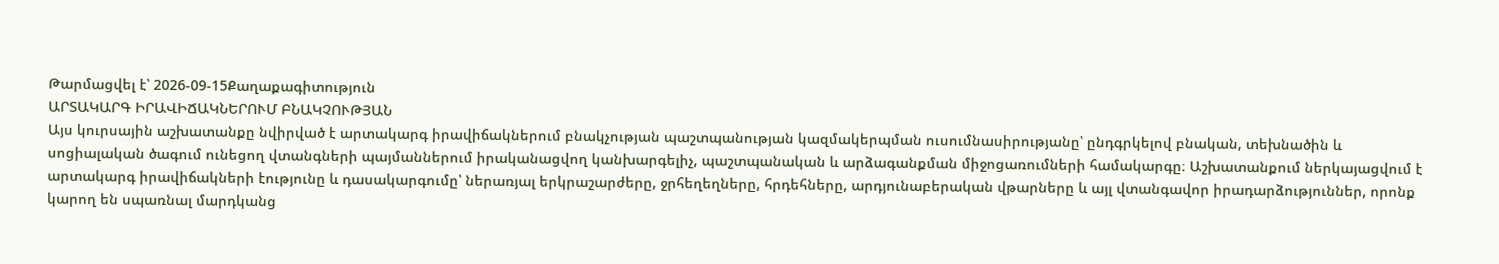Թարմացվել է՝ 2026-09-15Քաղաքագիտություն
ԱՐՏԱԿԱՐԳ ԻՐԱՎԻՃԱԿՆԵՐՈՒՄ ԲՆԱԿՉՈՒԹՅԱՆ
Այս կուրսային աշխատանքը նվիրված է արտակարգ իրավիճակներում բնակչության պաշտպանության կազմակերպման ուսումնասիրությանը՝ ընդգրկելով բնական, տեխնածին և սոցիալական ծագում ունեցող վտանգների պայմաններում իրականացվող կանխարգելիչ, պաշտպանական և արձագանքման միջոցառումների համակարգը։ Աշխատանքում ներկայացվում է արտակարգ իրավիճակների էությունը և դասակարգումը՝ ներառյալ երկրաշարժերը, ջրհեղեղները, հրդեհները, արդյունաբերական վթարները և այլ վտանգավոր իրադարձություններ, որոնք կարող են սպառնալ մարդկանց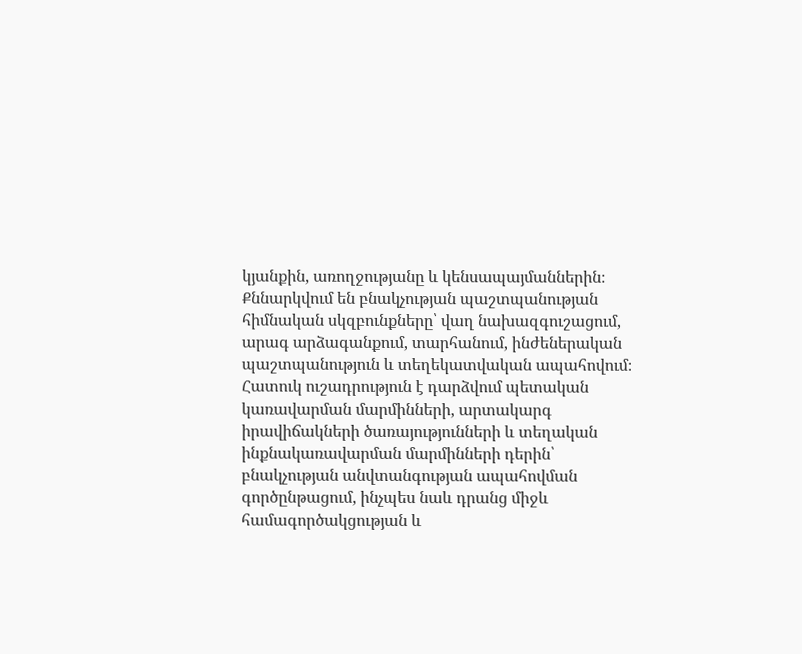կյանքին, առողջությանը և կենսապայմաններին։ Քննարկվում են բնակչության պաշտպանության հիմնական սկզբունքները՝ վաղ նախազգուշացում, արագ արձագանքում, տարհանում, ինժեներական պաշտպանություն և տեղեկատվական ապահովում։ Հատուկ ուշադրություն է դարձվում պետական կառավարման մարմինների, արտակարգ իրավիճակների ծառայությունների և տեղական ինքնակառավարման մարմինների դերին՝ բնակչության անվտանգության ապահովման գործընթացում, ինչպես նաև դրանց միջև համագործակցության և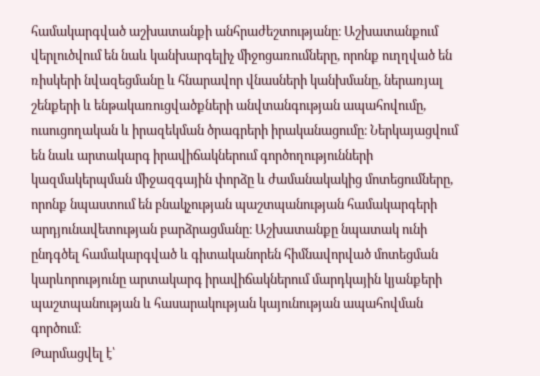համակարգված աշխատանքի անհրաժեշտությանը։ Աշխատանքում վերլուծվում են նաև կանխարգելիչ միջոցառումները, որոնք ուղղված են ռիսկերի նվազեցմանը և հնարավոր վնասների կանխմանը, ներառյալ շենքերի և ենթակառուցվածքների անվտանգության ապահովումը, ուսուցողական և իրազեկման ծրագրերի իրականացումը։ Ներկայացվում են նաև արտակարգ իրավիճակներում գործողությունների կազմակերպման միջազգային փորձը և ժամանակակից մոտեցումները, որոնք նպաստում են բնակչության պաշտպանության համակարգերի արդյունավետության բարձրացմանը։ Աշխատանքը նպատակ ունի ընդգծել համակարգված և գիտականորեն հիմնավորված մոտեցման կարևորությունը արտակարգ իրավիճակներում մարդկային կյանքերի պաշտպանության և հասարակության կայունության ապահովման գործում։
Թարմացվել է՝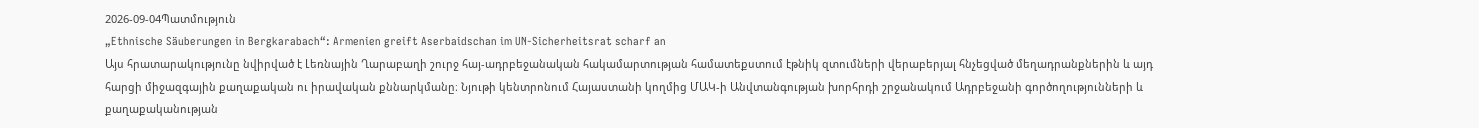2026-09-04Պատմություն
„Ethnische Säuberungen in Bergkarabach“: Armenien greift Aserbaidschan im UN-Sicherheitsrat scharf an
Այս հրատարակությունը նվիրված է Լեռնային Ղարաբաղի շուրջ հայ-ադրբեջանական հակամարտության համատեքստում էթնիկ զտումների վերաբերյալ հնչեցված մեղադրանքներին և այդ հարցի միջազգային քաղաքական ու իրավական քննարկմանը։ Նյութի կենտրոնում Հայաստանի կողմից ՄԱԿ-ի Անվտանգության խորհրդի շրջանակում Ադրբեջանի գործողությունների և քաղաքականության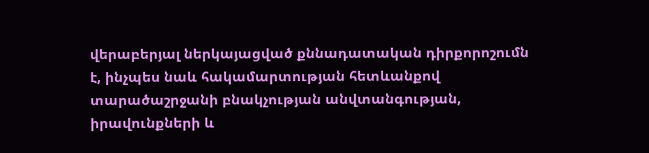վերաբերյալ ներկայացված քննադատական դիրքորոշումն է, ինչպես նաև հակամարտության հետևանքով տարածաշրջանի բնակչության անվտանգության, իրավունքների և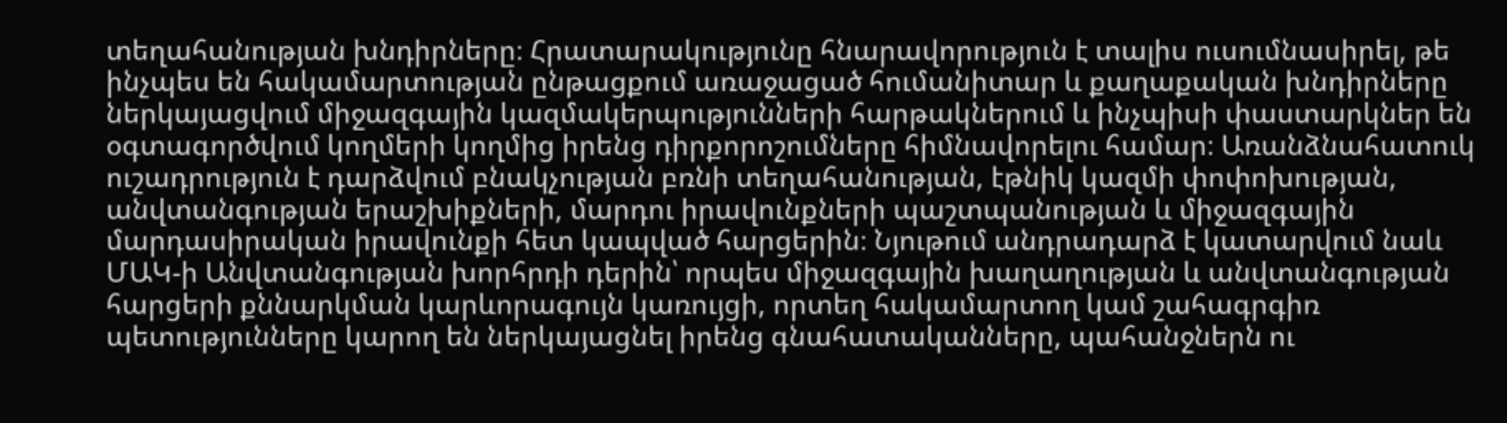տեղահանության խնդիրները։ Հրատարակությունը հնարավորություն է տալիս ուսումնասիրել, թե ինչպես են հակամարտության ընթացքում առաջացած հումանիտար և քաղաքական խնդիրները ներկայացվում միջազգային կազմակերպությունների հարթակներում և ինչպիսի փաստարկներ են օգտագործվում կողմերի կողմից իրենց դիրքորոշումները հիմնավորելու համար։ Առանձնահատուկ ուշադրություն է դարձվում բնակչության բռնի տեղահանության, էթնիկ կազմի փոփոխության, անվտանգության երաշխիքների, մարդու իրավունքների պաշտպանության և միջազգային մարդասիրական իրավունքի հետ կապված հարցերին։ Նյութում անդրադարձ է կատարվում նաև ՄԱԿ-ի Անվտանգության խորհրդի դերին՝ որպես միջազգային խաղաղության և անվտանգության հարցերի քննարկման կարևորագույն կառույցի, որտեղ հակամարտող կամ շահագրգիռ պետությունները կարող են ներկայացնել իրենց գնահատականները, պահանջներն ու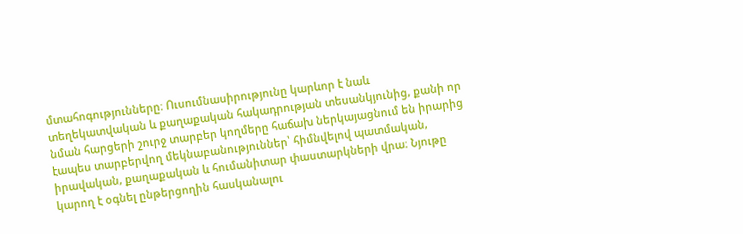մտահոգությունները։ Ուսումնասիրությունը կարևոր է նաև տեղեկատվական և քաղաքական հակադրության տեսանկյունից, քանի որ նման հարցերի շուրջ տարբեր կողմերը հաճախ ներկայացնում են իրարից էապես տարբերվող մեկնաբանություններ՝ հիմնվելով պատմական, իրավական, քաղաքական և հումանիտար փաստարկների վրա։ Նյութը կարող է օգնել ընթերցողին հասկանալու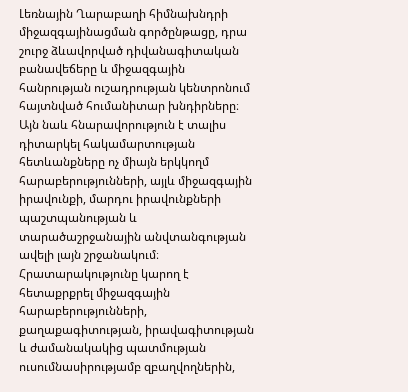Լեռնային Ղարաբաղի հիմնախնդրի միջազգայինացման գործընթացը, դրա շուրջ ձևավորված դիվանագիտական բանավեճերը և միջազգային հանրության ուշադրության կենտրոնում հայտնված հումանիտար խնդիրները։ Այն նաև հնարավորություն է տալիս դիտարկել հակամարտության հետևանքները ոչ միայն երկկողմ հարաբերությունների, այլև միջազգային իրավունքի, մարդու իրավունքների պաշտպանության և տարածաշրջանային անվտանգության ավելի լայն շրջանակում։ Հրատարակությունը կարող է հետաքրքրել միջազգային հարաբերությունների, քաղաքագիտության, իրավագիտության և ժամանակակից պատմության ուսումնասիրությամբ զբաղվողներին,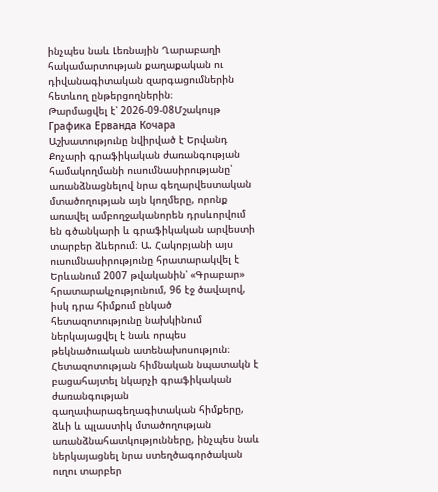ինչպես նաև Լեռնային Ղարաբաղի հակամարտության քաղաքական ու դիվանագիտական զարգացումներին հետևող ընթերցողներին։
Թարմացվել է՝ 2026-09-08Մշակույթ
Графика Ерванда Кочара
Աշխատությունը նվիրված է Երվանդ Քոչարի գրաֆիկական ժառանգության համակողմանի ուսումնասիրությանը՝ առանձնացնելով նրա գեղարվեստական մտածողության այն կողմերը, որոնք առավել ամբողջականորեն դրսևորվում են գծանկարի և գրաֆիկական արվեստի տարբեր ձևերում։ Ա. Հակոբյանի այս ուսումնասիրությունը հրատարակվել է Երևանում 2007 թվականին՝ «Գրաբար» հրատարակչությունում, 96 էջ ծավալով, իսկ դրա հիմքում ընկած հետազոտությունը նախկինում ներկայացվել է նաև որպես թեկնածուական ատենախոսություն։ Հետազոտության հիմնական նպատակն է բացահայտել նկարչի գրաֆիկական ժառանգության գաղափարագեղագիտական հիմքերը, ձևի և պլաստիկ մտածողության առանձնահատկությունները, ինչպես նաև ներկայացնել նրա ստեղծագործական ուղու տարբեր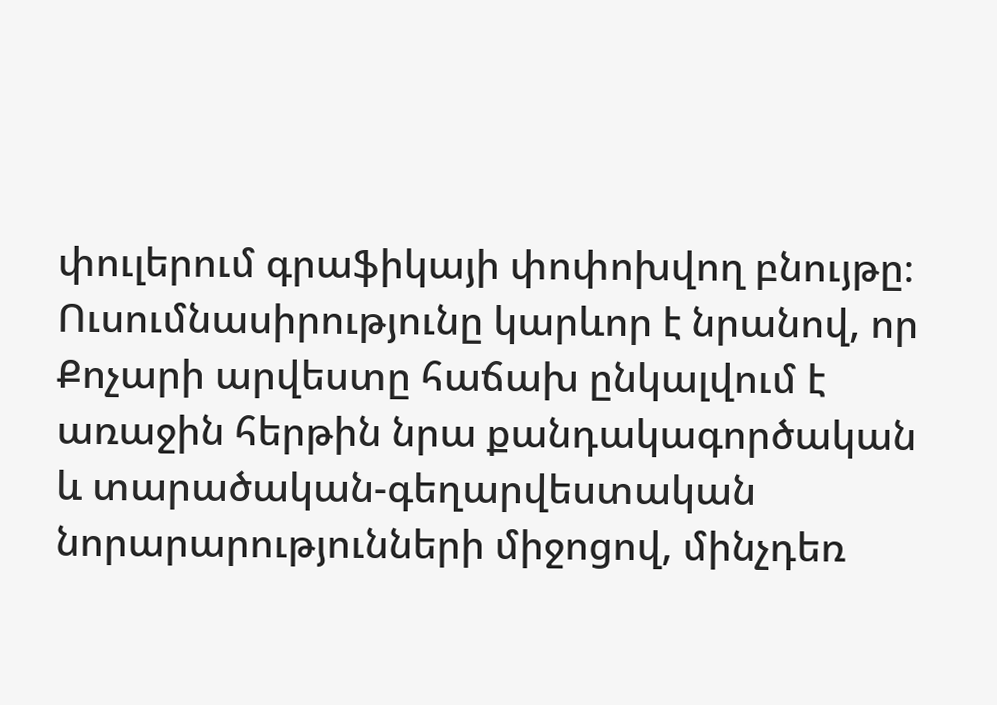փուլերում գրաֆիկայի փոփոխվող բնույթը։ Ուսումնասիրությունը կարևոր է նրանով, որ Քոչարի արվեստը հաճախ ընկալվում է առաջին հերթին նրա քանդակագործական և տարածական-գեղարվեստական նորարարությունների միջոցով, մինչդեռ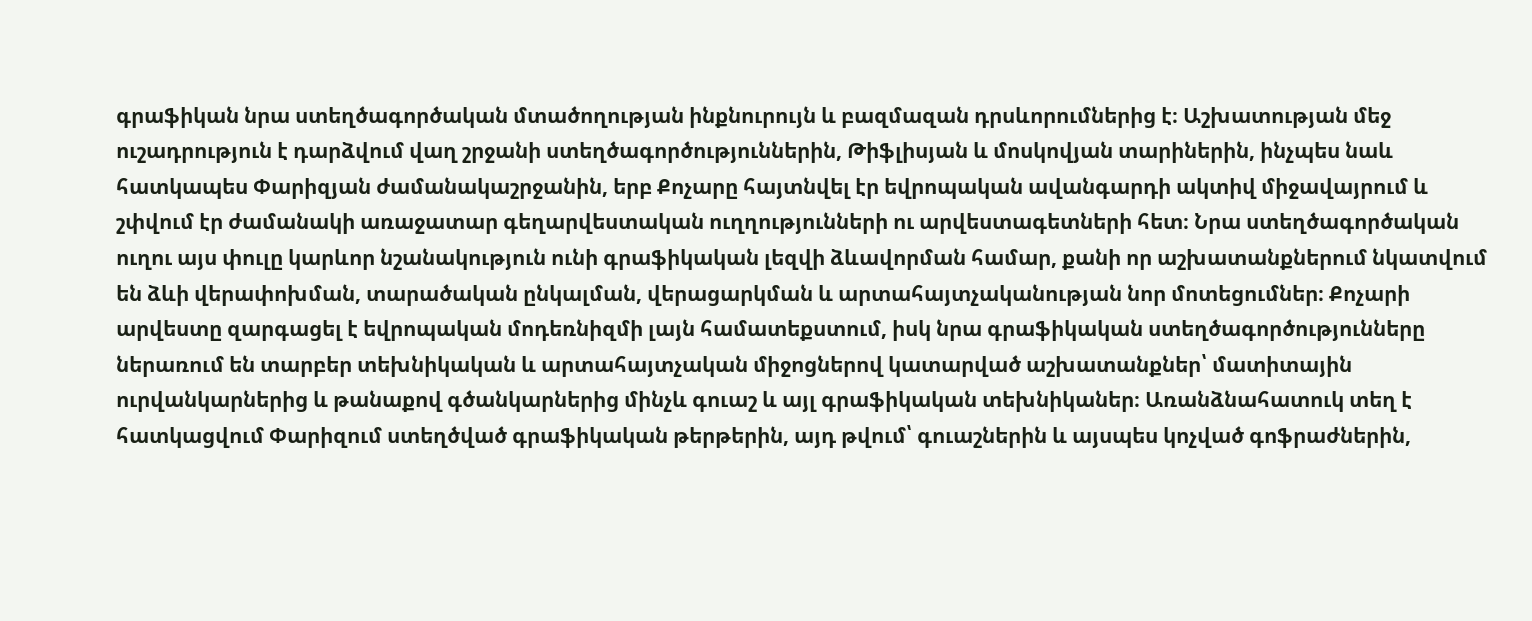գրաֆիկան նրա ստեղծագործական մտածողության ինքնուրույն և բազմազան դրսևորումներից է։ Աշխատության մեջ ուշադրություն է դարձվում վաղ շրջանի ստեղծագործություններին, Թիֆլիսյան և մոսկովյան տարիներին, ինչպես նաև հատկապես Փարիզյան ժամանակաշրջանին, երբ Քոչարը հայտնվել էր եվրոպական ավանգարդի ակտիվ միջավայրում և շփվում էր ժամանակի առաջատար գեղարվեստական ուղղությունների ու արվեստագետների հետ։ Նրա ստեղծագործական ուղու այս փուլը կարևոր նշանակություն ունի գրաֆիկական լեզվի ձևավորման համար, քանի որ աշխատանքներում նկատվում են ձևի վերափոխման, տարածական ընկալման, վերացարկման և արտահայտչականության նոր մոտեցումներ։ Քոչարի արվեստը զարգացել է եվրոպական մոդեռնիզմի լայն համատեքստում, իսկ նրա գրաֆիկական ստեղծագործությունները ներառում են տարբեր տեխնիկական և արտահայտչական միջոցներով կատարված աշխատանքներ՝ մատիտային ուրվանկարներից և թանաքով գծանկարներից մինչև գուաշ և այլ գրաֆիկական տեխնիկաներ։ Առանձնահատուկ տեղ է հատկացվում Փարիզում ստեղծված գրաֆիկական թերթերին, այդ թվում՝ գուաշներին և այսպես կոչված գոֆրաժներին,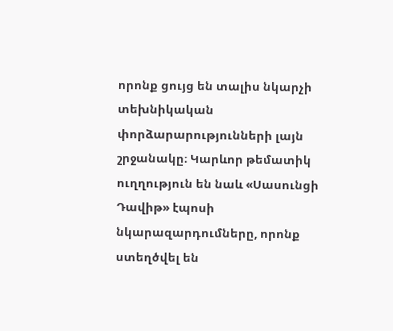որոնք ցույց են տալիս նկարչի տեխնիկական փորձարարությունների լայն շրջանակը։ Կարևոր թեմատիկ ուղղություն են նաև «Սասունցի Դավիթ» էպոսի նկարազարդումները, որոնք ստեղծվել են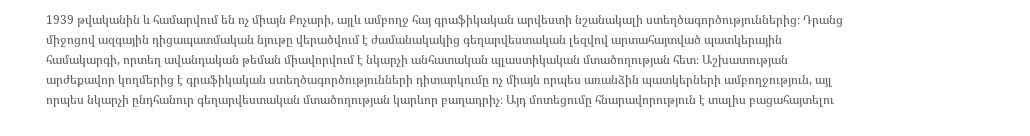1939 թվականին և համարվում են ոչ միայն Քոչարի, այլև ամբողջ հայ գրաֆիկական արվեստի նշանակալի ստեղծագործություններից։ Դրանց միջոցով ազգային դիցապատմական նյութը վերածվում է ժամանակակից գեղարվեստական լեզվով արտահայտված պատկերային համակարգի, որտեղ ավանդական թեման միավորվում է նկարչի անհատական պլաստիկական մտածողության հետ։ Աշխատության արժեքավոր կողմերից է գրաֆիկական ստեղծագործությունների դիտարկումը ոչ միայն որպես առանձին պատկերների ամբողջություն, այլ որպես նկարչի ընդհանուր գեղարվեստական մտածողության կարևոր բաղադրիչ։ Այդ մոտեցումը հնարավորություն է տալիս բացահայտելու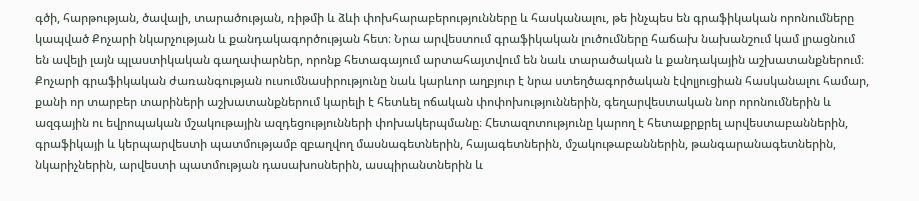գծի, հարթության, ծավալի, տարածության, ռիթմի և ձևի փոխհարաբերությունները և հասկանալու, թե ինչպես են գրաֆիկական որոնումները կապված Քոչարի նկարչության և քանդակագործության հետ։ Նրա արվեստում գրաֆիկական լուծումները հաճախ նախանշում կամ լրացնում են ավելի լայն պլաստիկական գաղափարներ, որոնք հետագայում արտահայտվում են նաև տարածական և քանդակային աշխատանքներում։ Քոչարի գրաֆիկական ժառանգության ուսումնասիրությունը նաև կարևոր աղբյուր է նրա ստեղծագործական էվոլյուցիան հասկանալու համար, քանի որ տարբեր տարիների աշխատանքներում կարելի է հետևել ոճական փոփոխություններին, գեղարվեստական նոր որոնումներին և ազգային ու եվրոպական մշակութային ազդեցությունների փոխակերպմանը։ Հետազոտությունը կարող է հետաքրքրել արվեստաբաններին, գրաֆիկայի և կերպարվեստի պատմությամբ զբաղվող մասնագետներին, հայագետներին, մշակութաբաններին, թանգարանագետներին, նկարիչներին, արվեստի պատմության դասախոսներին, ասպիրանտներին և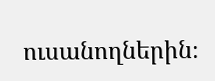ուսանողներին։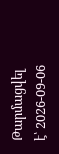Թարմացվել է՝ 2026-09-06